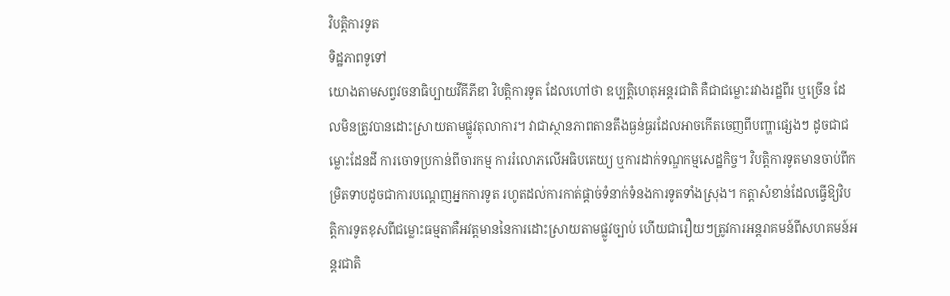វិបត្តិការទូត
ទិដ្ឋភាពទូទៅ
យោងតាមសព្វវចនាធិប្បាយវីគីភីឌា វិបត្តិការទូត ដែលហៅថា ឧប្បត្តិហេតុអន្តរជាតិ គឺជាជម្លោះរវាងរដ្ឋពីរ ឬច្រើន ដែលមិនត្រូវបានដោះស្រាយតាមផ្លូវតុលាការ។ វាជាស្ថានភាពតានតឹងធ្ងន់ធ្ងរដែលអាចកើតចេញពីបញ្ហាផ្សេងៗ ដូចជាជម្លោះដែនដី ការចោទប្រកាន់ពីចារកម្ម ការរំលោភលើអធិបតេយ្យ ឬការដាក់ទណ្ឌកម្មសេដ្ឋកិច្ច។ វិបត្តិការទូតមានចាប់ពីកម្រិតទាបដូចជាការបណ្តេញអ្នកការទូត រហូតដល់ការកាត់ផ្តាច់ទំនាក់ទំនងការទូតទាំងស្រុង។ កត្តាសំខាន់ដែលធ្វើឱ្យវិបត្តិការទូតខុសពីជម្លោះធម្មតាគឺអវត្តមាននៃការដោះស្រាយតាមផ្លូវច្បាប់ ហើយជារឿយៗត្រូវការអន្តរាគមន៍ពីសហគមន៍អន្តរជាតិ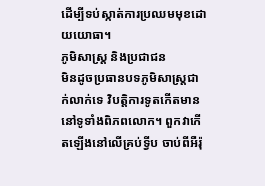ដើម្បីទប់ស្កាត់ការប្រឈមមុខដោយយោធា។
ភូមិសាស្ត្រ និងប្រជាជន
មិនដូចប្រធានបទភូមិសាស្ត្រជាក់លាក់ទេ វិបត្តិការទូតកើតមាននៅទូទាំងពិភពលោក។ ពួកវាកើតឡើងនៅលើគ្រប់ទ្វីប ចាប់ពីអឺរ៉ុ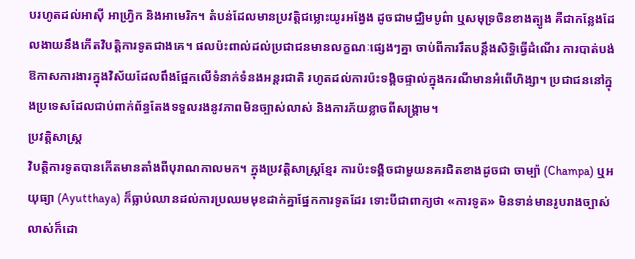បរហូតដល់អាស៊ី អាហ្វ្រិក និងអាមេរិក។ តំបន់ដែលមានប្រវត្តិជម្លោះយូរអង្វែង ដូចជាមជ្ឈិមបូព៌ា ឬសមុទ្រចិនខាងត្បូង គឺជាកន្លែងដែលងាយនឹងកើតវិបត្តិការទូតជាងគេ។ ផលប៉ះពាល់ដល់ប្រជាជនមានលក្ខណៈផ្សេងៗគ្នា ចាប់ពីការរឹតបន្តឹងសិទ្ធិធ្វើដំណើរ ការបាត់បង់ឱកាសការងារក្នុងវិស័យដែលពឹងផ្អែកលើទំនាក់ទំនងអន្តរជាតិ រហូតដល់ការប៉ះទង្គិចផ្ទាល់ក្នុងករណីមានអំពើហិង្សា។ ប្រជាជននៅក្នុងប្រទេសដែលជាប់ពាក់ព័ន្ធតែងទទួលរងនូវភាពមិនច្បាស់លាស់ និងការភ័យខ្លាចពីសង្គ្រាម។
ប្រវត្តិសាស្ត្រ
វិបត្តិការទូតបានកើតមានតាំងពីបុរាណកាលមក។ ក្នុងប្រវត្តិសាស្ត្រខ្មែរ ការប៉ះទង្គិចជាមួយនគរជិតខាងដូចជា ចាម្ប៉ា (Champa) ឬអយុធ្យា (Ayutthaya) ក៏ធ្លាប់ឈានដល់ការប្រឈមមុខដាក់គ្នាផ្នែកការទូតដែរ ទោះបីជាពាក្យថា «ការទូត» មិនទាន់មានរូបរាងច្បាស់លាស់ក៏ដោ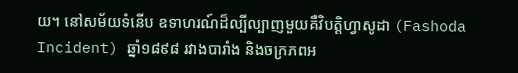យ។ នៅសម័យទំនើប ឧទាហរណ៍ដ៏ល្បីល្បាញមួយគឺវិបត្តិហ្វាសូដា (Fashoda Incident) ឆ្នាំ១៨៩៨ រវាងបារាំង និងចក្រភពអ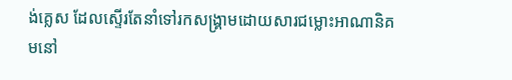ង់គ្លេស ដែលស្ទើរតែនាំទៅរកសង្គ្រាមដោយសារជម្លោះអាណានិគមនៅ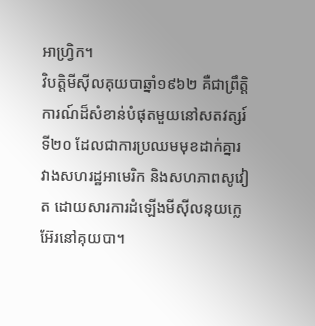អាហ្វ្រិក។
វិបត្តិមីស៊ីលគុយបាឆ្នាំ១៩៦២ គឺជាព្រឹត្តិការណ៍ដ៏សំខាន់បំផុតមួយនៅសតវត្សរ៍ទី២០ ដែលជាការប្រឈមមុខដាក់គ្នារវាងសហរដ្ឋអាមេរិក និងសហភាពសូវៀត ដោយសារការដំឡើងមីស៊ីលនុយក្លេអ៊ែរនៅគុយបា។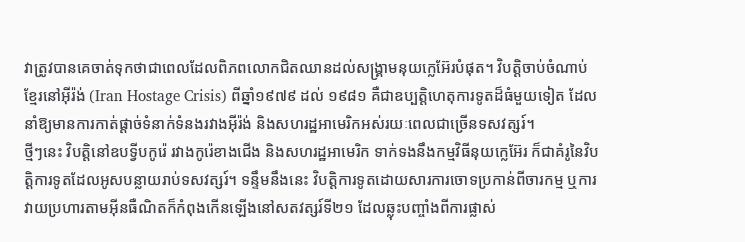វាត្រូវបានគេចាត់ទុកថាជាពេលដែលពិភពលោកជិតឈានដល់សង្គ្រាមនុយក្លេអ៊ែរបំផុត។ វិបត្តិចាប់ចំណាប់ខ្មែរនៅអ៊ីរ៉ង់ (Iran Hostage Crisis) ពីឆ្នាំ១៩៧៩ ដល់ ១៩៨១ គឺជាឧប្បត្តិហេតុការទូតដ៏ធំមួយទៀត ដែលនាំឱ្យមានការកាត់ផ្តាច់ទំនាក់ទំនងរវាងអ៊ីរ៉ង់ និងសហរដ្ឋអាមេរិកអស់រយៈពេលជាច្រើនទសវត្សរ៍។
ថ្មីៗនេះ វិបត្តិនៅឧបទ្វីបកូរ៉េ រវាងកូរ៉េខាងជើង និងសហរដ្ឋអាមេរិក ទាក់ទងនឹងកម្មវិធីនុយក្លេអ៊ែរ ក៏ជាគំរូនៃវិបត្តិការទូតដែលអូសបន្លាយរាប់ទសវត្សរ៍។ ទន្ទឹមនឹងនេះ វិបត្តិការទូតដោយសារការចោទប្រកាន់ពីចារកម្ម ឬការវាយប្រហារតាមអ៊ីនធឺណិតក៏កំពុងកើនឡើងនៅសតវត្សរ៍ទី២១ ដែលឆ្លុះបញ្ចាំងពីការផ្លាស់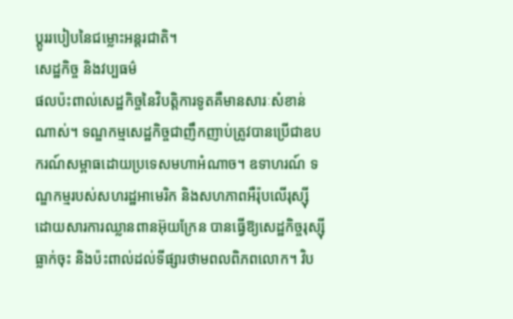ប្តូររបៀបនៃជម្លោះអន្តរជាតិ។
សេដ្ឋកិច្ច និងវប្បធម៌
ផលប៉ះពាល់សេដ្ឋកិច្ចនៃវិបត្តិការទូតគឺមានសារៈសំខាន់ណាស់។ ទណ្ឌកម្មសេដ្ឋកិច្ចជាញឹកញាប់ត្រូវបានប្រើជាឧបករណ៍សម្ពាធដោយប្រទេសមហាអំណាច។ ឧទាហរណ៍ ទណ្ឌកម្មរបស់សហរដ្ឋអាមេរិក និងសហភាពអឺរ៉ុបលើរុស្ស៊ីដោយសារការឈ្លានពានអ៊ុយក្រែន បានធ្វើឱ្យសេដ្ឋកិច្ចរុស្ស៊ីធ្លាក់ចុះ និងប៉ះពាល់ដល់ទីផ្សារថាមពលពិភពលោក។ វិប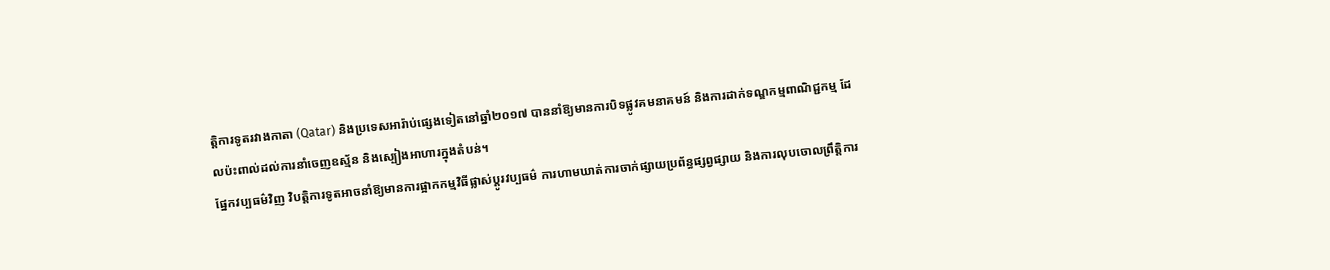ត្តិការទូតរវាងកាតា (Qatar) និងប្រទេសអារ៉ាប់ផ្សេងទៀតនៅឆ្នាំ២០១៧ បាននាំឱ្យមានការបិទផ្លូវគមនាគមន៍ និងការដាក់ទណ្ឌកម្មពាណិជ្ជកម្ម ដែលប៉ះពាល់ដល់ការនាំចេញឧស្ម័ន និងស្បៀងអាហារក្នុងតំបន់។
ផ្នែកវប្បធម៌វិញ វិបត្តិការទូតអាចនាំឱ្យមានការផ្អាកកម្មវិធីផ្លាស់ប្តូរវប្បធម៌ ការហាមឃាត់ការចាក់ផ្សាយប្រព័ន្ធផ្សព្វផ្សាយ និងការលុបចោលព្រឹត្តិការ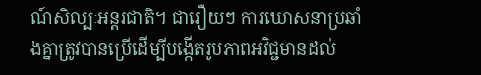ណ៍សិល្បៈអន្តរជាតិ។ ជារឿយៗ ការឃោសនាប្រឆាំងគ្នាត្រូវបានប្រើដើម្បីបង្កើតរូបភាពអវិជ្ជមានដល់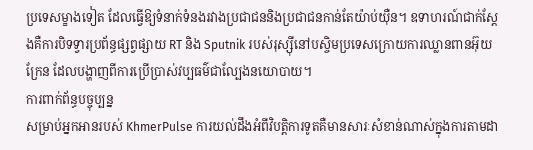ប្រទេសម្ខាងទៀត ដែលធ្វើឱ្យទំនាក់ទំនងរវាងប្រជាជននិងប្រជាជនកាន់តែយ៉ាប់យ៉ឺន។ ឧទាហរណ៍ជាក់ស្តែងគឺការបិទទ្វារប្រព័ន្ធផ្សព្វផ្សាយ RT និង Sputnik របស់រុស្ស៊ីនៅបស្ចិមប្រទេសក្រោយការឈ្លានពានអ៊ុយក្រែន ដែលបង្ហាញពីការប្រើប្រាស់វប្បធម៌ជាល្បែងនយោបាយ។
ការពាក់ព័ន្ធបច្ចុប្បន្ន
សម្រាប់អ្នកអានរបស់ KhmerPulse ការយល់ដឹងអំពីវិបត្តិការទូតគឺមានសារៈសំខាន់ណាស់ក្នុងការតាមដា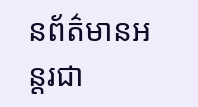នព័ត៌មានអន្តរជា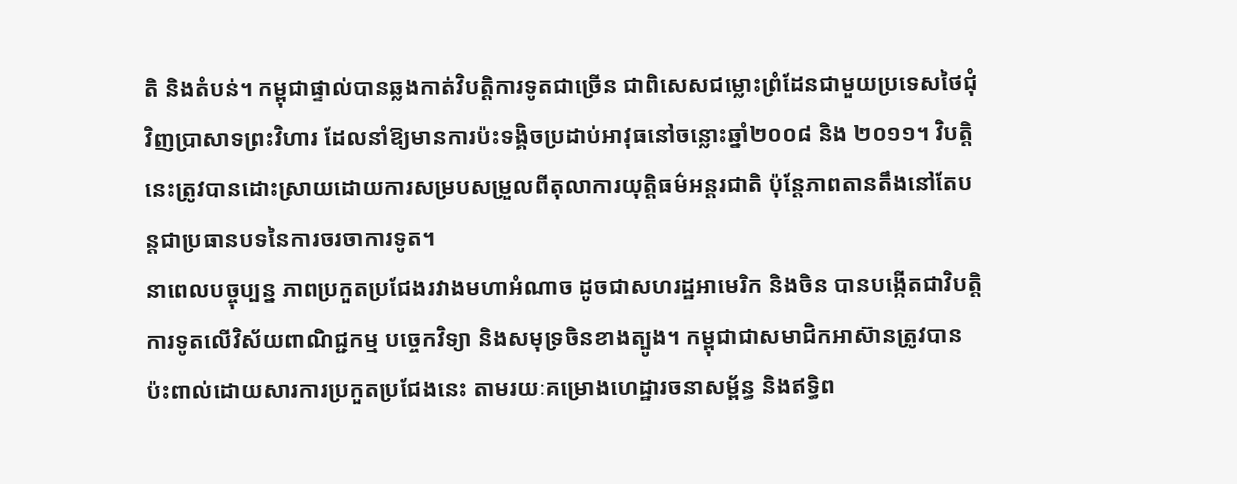តិ និងតំបន់។ កម្ពុជាផ្ទាល់បានឆ្លងកាត់វិបត្តិការទូតជាច្រើន ជាពិសេសជម្លោះព្រំដែនជាមួយប្រទេសថៃជុំវិញប្រាសាទព្រះវិហារ ដែលនាំឱ្យមានការប៉ះទង្គិចប្រដាប់អាវុធនៅចន្លោះឆ្នាំ២០០៨ និង ២០១១។ វិបត្តិនេះត្រូវបានដោះស្រាយដោយការសម្របសម្រួលពីតុលាការយុត្តិធម៌អន្តរជាតិ ប៉ុន្តែភាពតានតឹងនៅតែបន្តជាប្រធានបទនៃការចរចាការទូត។
នាពេលបច្ចុប្បន្ន ភាពប្រកួតប្រជែងរវាងមហាអំណាច ដូចជាសហរដ្ឋអាមេរិក និងចិន បានបង្កើតជាវិបត្តិការទូតលើវិស័យពាណិជ្ជកម្ម បច្ចេកវិទ្យា និងសមុទ្រចិនខាងត្បូង។ កម្ពុជាជាសមាជិកអាស៊ានត្រូវបានប៉ះពាល់ដោយសារការប្រកួតប្រជែងនេះ តាមរយៈគម្រោងហេដ្ឋារចនាសម្ព័ន្ធ និងឥទ្ធិព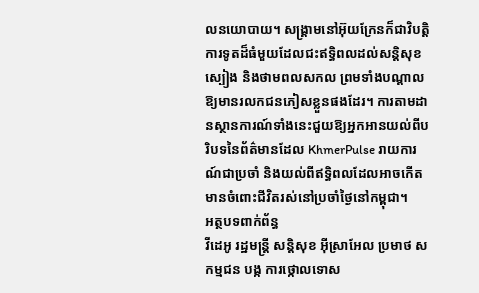លនយោបាយ។ សង្គ្រាមនៅអ៊ុយក្រែនក៏ជាវិបត្តិការទូតដ៏ធំមួយដែលជះឥទ្ធិពលដល់សន្តិសុខស្បៀង និងថាមពលសកល ព្រមទាំងបណ្តាលឱ្យមានរលកជនភៀសខ្លួនផងដែរ។ ការតាមដានស្ថានការណ៍ទាំងនេះជួយឱ្យអ្នកអានយល់ពីបរិបទនៃព័ត៌មានដែល KhmerPulse រាយការណ៍ជាប្រចាំ និងយល់ពីឥទ្ធិពលដែលអាចកើតមានចំពោះជីវិតរស់នៅប្រចាំថ្ងៃនៅកម្ពុជា។
អត្ថបទពាក់ព័ន្ធ
វីដេអូ រដ្ឋមន្ត្រី សន្តិសុខ អ៊ីស្រាអែល ប្រមាថ សកម្មជន បង្ក ការថ្កោលទោស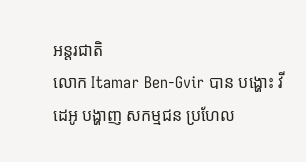អន្តរជាតិ
លោក Itamar Ben-Gvir បាន បង្ហោះ វីដេអូ បង្ហាញ សកម្មជន ប្រហែល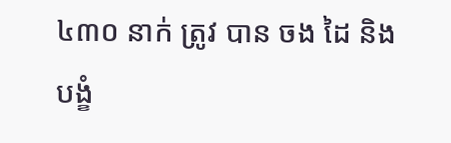៤៣០ នាក់ ត្រូវ បាន ចង ដៃ និង បង្ខំ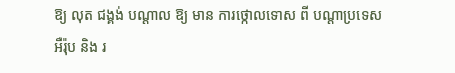ឱ្យ លុត ជង្គង់ បណ្ដាល ឱ្យ មាន ការថ្កោលទោស ពី បណ្ដាប្រទេស អឺរ៉ុប និង រ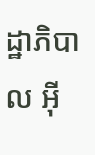ដ្ឋាភិបាល អ៊ី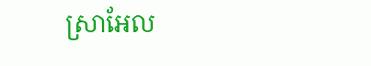ស្រាអែល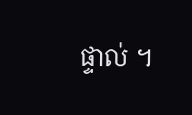ផ្ទាល់ ។